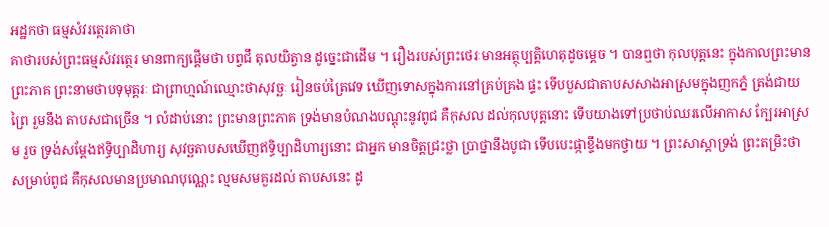អដ្ឋកថា ធម្មសំវរត្ថេរគាថា
គាថារបស់ព្រះធម្មសំវរត្ថេរ មានពាក្យផ្តើមថា បព្វជឹ តុលយិត្វាន ដូច្នេះជាដើម ។ រឿងរបស់ព្រះថេរៈមានអត្ថុប្បត្តិហេតុដូចម្តេច ។ បានឮថា កុលបុត្តនេះ ក្នុងកាលព្រះមានព្រះភាគ ព្រះនាមថាបទុមុត្តរៈ ជាព្រាហ្មណ៍ឈ្មោះថាសុវច្ឆៈ រៀនចប់ត្រៃវេទ ឃើញទោសក្នុងការនៅគ្រប់គ្រង ផ្ទះ ទើបបួសជាតាបសសាងអាស្រមក្នុងញកភ្នំ ត្រង់ជាយព្រៃ រួមនឹង តាបសជាច្រើន ។ លំដាប់នោះ ព្រះមានព្រះភាគ ទ្រង់មានបំណងបណ្តុះនូវពូជ គឺកុសល ដល់កុលបុត្តនោះ ទើបយាងទៅប្រថាប់ឈរលើអាកាស ក្បែរអាស្រម រួច ទ្រង់សម្តែងឥទ្ធិប្បាដិហារ្យ សុវច្ឆតាបសឃើញឥទ្ធិប្បាដិហារ្យនោះ ជាអ្នក មានចិត្តជ្រះថ្លា ប្រាថ្នានឹងបូជា ទើបបេះផ្កាខ្ទឹងមកថ្វាយ ។ ព្រះសាស្តាទ្រង់ ព្រះតម្រិះថា សម្រាប់ពូជ គឺកុសលមានប្រមាណបុណ្ណេះ ល្មមសមគួរដល់ តាបសនេះ ដូ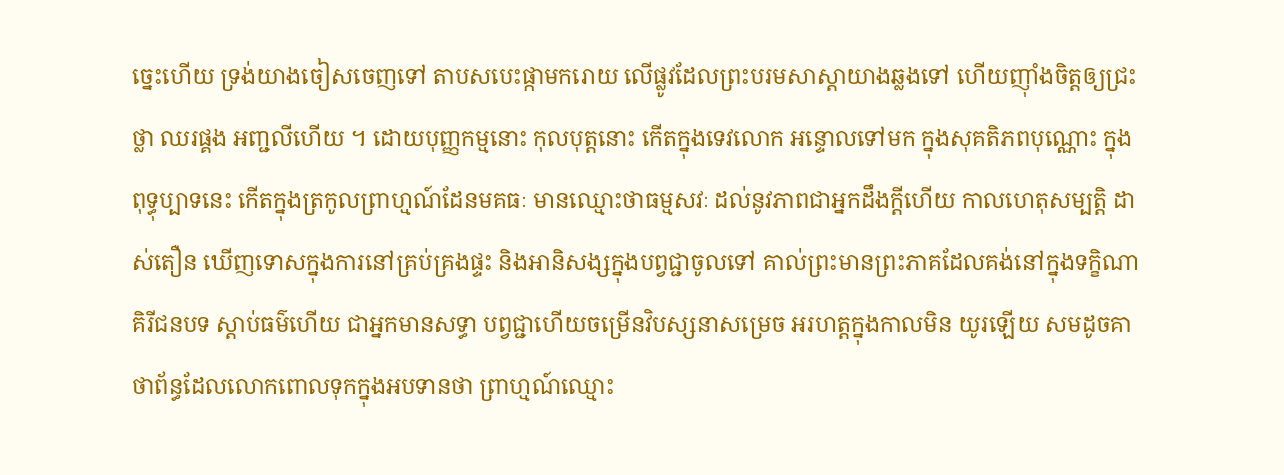ច្នេះហើយ ទ្រង់យាងចៀសចេញទៅ តាបសបេះផ្កាមករោយ លើផ្លូវដែលព្រះបរមសាស្តាយាងឆ្លងទៅ ហើយញ៉ាំងចិត្តឲ្យជ្រះថ្លា ឈរផ្គង អញ្ជលីហើយ ។ ដោយបុញ្ញកម្មនោះ កុលបុត្តនោះ កើតក្នុងទេវលោក អន្ទោលទៅមក ក្នុងសុគតិភពបុណ្ណោះ ក្នុងពុទ្ធុប្បាទនេះ កើតក្នុងត្រកូលព្រាហ្មណ៍ដែនមគធៈ មានឈ្មោះថាធម្មសវៈ ដល់នូវភាពជាអ្នកដឹងក្តីហើយ កាលហេតុសម្បត្តិ ដាស់តឿន ឃើញទោសក្នុងការនៅគ្រប់គ្រងផ្ទះ និងអានិសង្សក្នុងបព្វជ្ជាចូលទៅ គាល់ព្រះមានព្រះភាគដែលគង់នៅក្នុងទក្ខិណាគិរីជនបទ ស្តាប់ធម៌ហើយ ជាអ្នកមានសទ្ធា បព្វជ្ជាហើយចម្រើនវិបស្សនាសម្រេច អរហត្តក្នុងកាលមិន យូរឡើយ សមដូចគាថាព័ន្ធដែលលោកពោលទុកក្នុងអបទានថា ព្រាហ្មណ៍ឈ្មោះ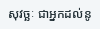សុវច្ឆៈ ជាអ្នកដល់នូ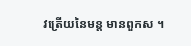វត្រើយនៃមន្ត មានពួកស ។